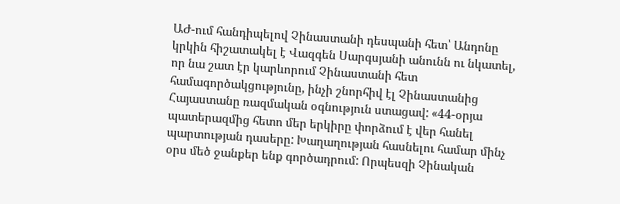ԱԺ-ում հանդիպելով Չինաստանի դեսպանի հետ՝ Անդոնը կրկին հիշատակել է Վազգեն Սարգսյանի անունն ու նկատել, որ նա շատ էր կարևորում Չինաստանի հետ համագործակցությունը, ինչի շնորհիվ էլ Չինաստանից Հայաստանը ռազմական օգնություն ստացավ: «44-օրյա պատերազմից հետո մեր երկիրը փորձում է վեր հանել պարտության դասերը: Խաղաղության հասնելու համար մինչ օրս մեծ ջանքեր ենք գործադրում: Որպեսզի Չինական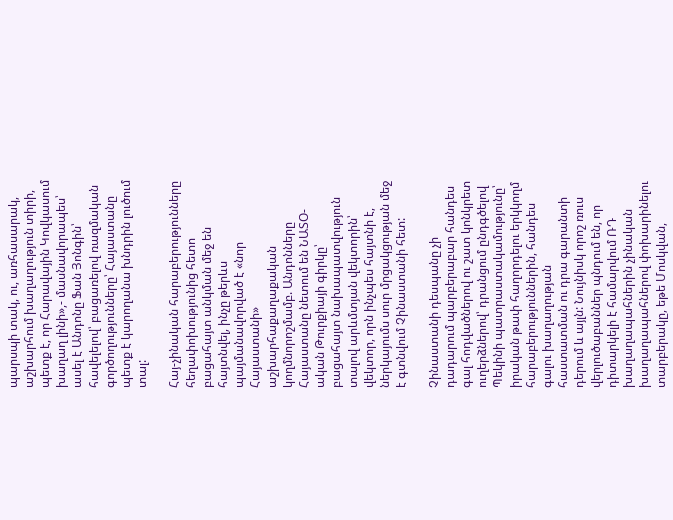պարսպի տակ, ու, առհասարակ, աշխարհում խաղաղություն տիրի, պետք է, որ Հարավային Կովկասում խաղաղ լինի»,- մասնավորապես՝ ասել է Անդոնը Ֆան Յոնգին՝ հավելելով՝ բացառելով ռազմական գործողությունները՝ Հայաստանը պետք է կարողանա խնդրին լուծում տալ:

Հայ-չինական հարաբերությունները հեղափոխությունից հետո բացահայտ անկման մեջ են հայտնվել, ինչը թերևս պայմանավորված է «նոր Հայաստանի» աշխարհաքաղաքական կողմնորոշմամբ. Անդոնները Հայաստանը նետում են ՆԱՏՕ-ական Թուրքիայի գիրկը՝ բացահայտ նախապատվություն տալով արևմտյան վեկտորին՝ վեկտոր, որն ինչպես հայտնի է, ներկայումս սուր մրցակցության մեջ է գտնվում Չինաստանի հետ:

Չինաստանի դեսպանը չի դադարում պարբերաբար հանդես գալ հոդվածներով ու շատ կոնկրետ ուղերձներով՝ դրանցում ընդգծելով Պեկինի պատրաստակամությունը՝ իրական թափ հաղորդելու երկկողմ հարաբերություններին, հանդես գալու խաղաղության հաստատման ու դրա գարանտի դերում և այլն: Նույնիսկ որոշ ռուս վերլուծաբաններ պնդում են, որ դիտարկելի է համարվում ՌԴ խաղաղապահներին չինական խաղաղապահներով փոխարինելու տարբերակը, եթե Մոսկվան,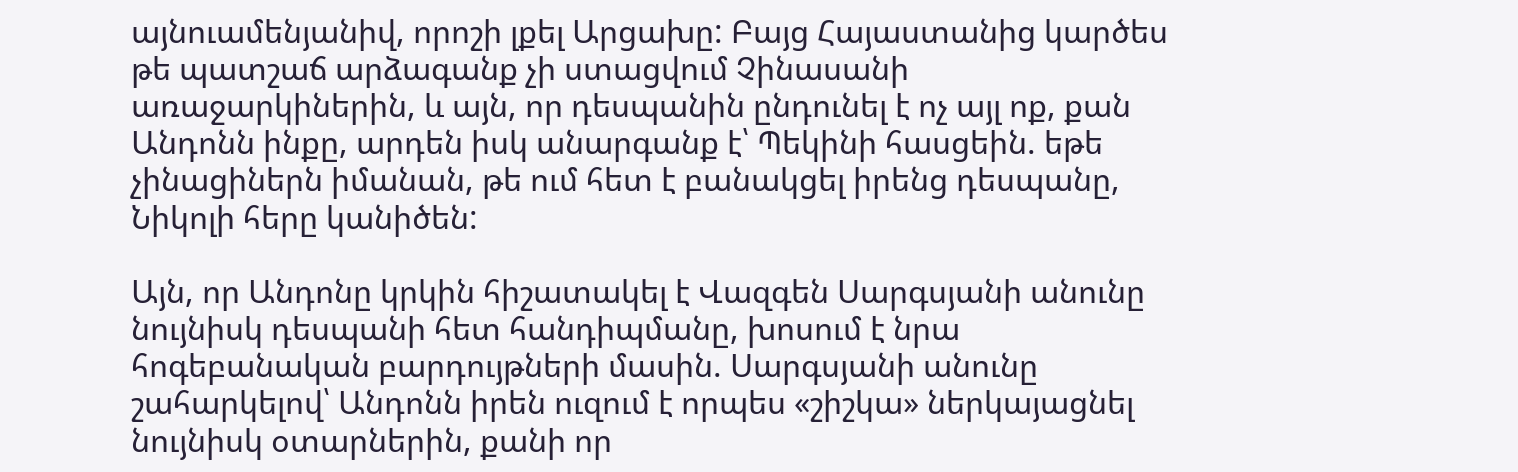այնուամենյանիվ, որոշի լքել Արցախը: Բայց Հայաստանից կարծես թե պատշաճ արձագանք չի ստացվում Չինասանի առաջարկիներին, և այն, որ դեսպանին ընդունել է ոչ այլ ոք, քան Անդոնն ինքը, արդեն իսկ անարգանք է՝ Պեկինի հասցեին. եթե չինացիներն իմանան, թե ում հետ է բանակցել իրենց դեսպանը, Նիկոլի հերը կանիծեն:

Այն, որ Անդոնը կրկին հիշատակել է Վազգեն Սարգսյանի անունը նույնիսկ դեսպանի հետ հանդիպմանը, խոսում է նրա հոգեբանական բարդույթների մասին. Սարգսյանի անունը շահարկելով՝ Անդոնն իրեն ուզում է որպես «շիշկա» ներկայացնել նույնիսկ օտարներին, քանի որ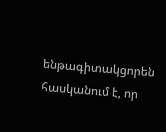ենթագիտակցորեն հասկանում է, որ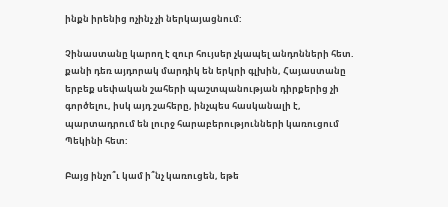ինքն իրենից ոչինչ չի ներկայացնում:

Չինաստանը կարող է զուր հույսեր չկապել անդոնների հետ. քանի դեռ այդորակ մարդիկ են երկրի գլխին, Հայաստանը երբեք սեփական շահերի պաշտպանության դիրքերից չի գործելու, իսկ այդ շահերը, ինչպես հասկանալի է, պարտադրում են լուրջ հարաբերությունների կառուցում Պեկինի հետ:

Բայց ինչո՞ւ կամ ի՞նչ կառուցեն, եթե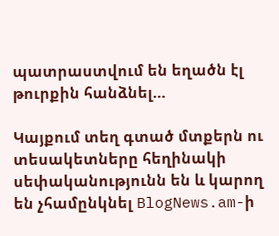պատրաստվում են եղածն էլ թուրքին հանձնել…

Կայքում տեղ գտած մտքերն ու տեսակետները հեղինակի սեփականությունն են և կարող են չհամընկնել BlogNews.am-ի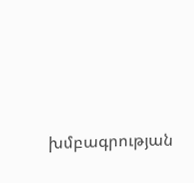խմբագրության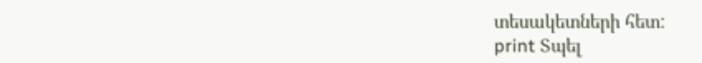տեսակետների հետ:
print Տպել